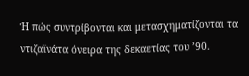Ή πώς συντρίβονται και μετασχηματίζονται τα ντιζαϊνάτα όνειρα της δεκαετίας του ’90.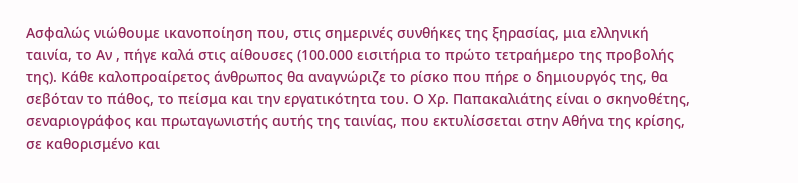Ασφαλώς νιώθουμε ικανοποίηση που, στις σημερινές συνθήκες της ξηρασίας, μια ελληνική ταινία, το Αν , πήγε καλά στις αίθουσες (100.000 εισιτήρια το πρώτο τετραήμερο της προβολής της). Κάθε καλοπροαίρετος άνθρωπος θα αναγνώριζε το ρίσκο που πήρε ο δημιουργός της, θα σεβόταν το πάθος, το πείσμα και την εργατικότητα του. Ο Χρ. Παπακαλιάτης είναι ο σκηνοθέτης, σεναριογράφος και πρωταγωνιστής αυτής της ταινίας, που εκτυλίσσεται στην Αθήνα της κρίσης, σε καθορισμένο και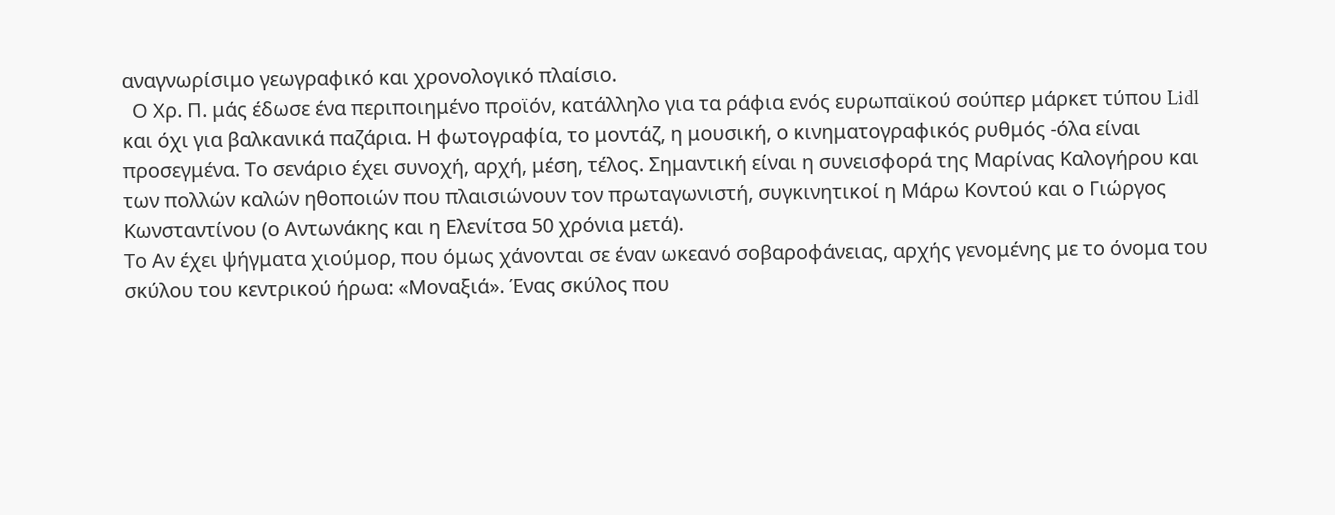αναγνωρίσιμο γεωγραφικό και χρονολογικό πλαίσιο.
  Ο Χρ. Π. μάς έδωσε ένα περιποιημένο προϊόν, κατάλληλο για τα ράφια ενός ευρωπαϊκού σούπερ μάρκετ τύπου Lidl και όχι για βαλκανικά παζάρια. Η φωτογραφία, το μοντάζ, η μουσική, ο κινηματογραφικός ρυθμός -όλα είναι προσεγμένα. Το σενάριο έχει συνοχή, αρχή, μέση, τέλος. Σημαντική είναι η συνεισφορά της Μαρίνας Καλογήρου και των πολλών καλών ηθοποιών που πλαισιώνουν τον πρωταγωνιστή, συγκινητικοί η Μάρω Κοντού και ο Γιώργος Κωνσταντίνου (ο Αντωνάκης και η Ελενίτσα 50 χρόνια μετά).
Το Αν έχει ψήγματα χιούμορ, που όμως χάνονται σε έναν ωκεανό σοβαροφάνειας, αρχής γενομένης με το όνομα του σκύλου του κεντρικού ήρωα: «Μοναξιά». Ένας σκύλος που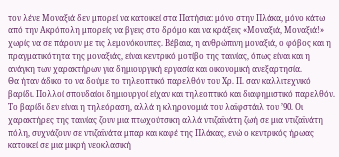τον λένε Μοναξιά δεν μπορεί να κατοικεί στα Πατήσια: μόνο στην Πλάκα, μόνο κάτω από την Ακρόπολη μπορείς να βγεις στο δρόμο και να κράξεις «Μοναξιά, Μοναξιά!» χωρίς να σε πάρουν με τις λεμονόκουπες. Βέβαια, η ανθρώπινη μοναξιά, ο φόβος και η πραγματικότητα της μοναξιάς, είναι κεντρικό μοτίβο της ταινίας, όπως είναι και η ανάγκη των χαρακτήρων για δημιουργική εργασία και οικονομική ανεξαρτησία.
Θα ήταν άδικο το να δούμε το τηλεοπτικό παρελθόν του Χρ. Π. σαν καλλιτεχνικό βαρίδι. Πολλοί σπουδαίοι δημιουργοί είχαν και τηλεοπτικό και διαφημιστικό παρελθόν. Το βαρίδι δεν είναι η τηλεόραση, αλλά η κληρονομιά του λαϊφστάιλ του ’90. Οι χαρακτήρες της ταινίας ζουν μια πτωχούτσικη αλλά ντιζαϊνάτη ζωή σε μια ντιζαϊνάτη πόλη, συχνάζουν σε ντιζαϊνάτα μπαρ και καφέ της Πλάκας, ενώ ο κεντρικός ήρωας κατοικεί σε μια μικρή νεοκλασική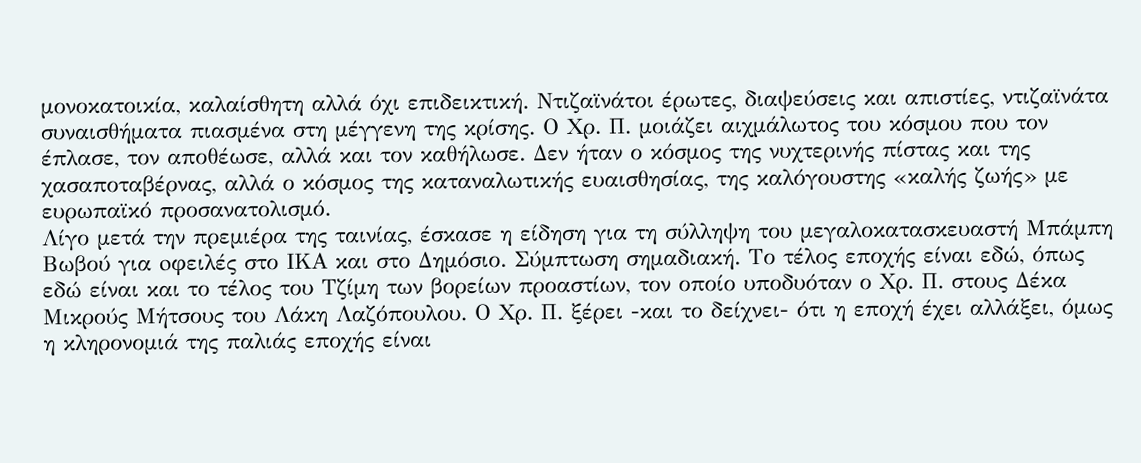μονοκατοικία, καλαίσθητη αλλά όχι επιδεικτική. Ντιζαϊνάτοι έρωτες, διαψεύσεις και απιστίες, ντιζαϊνάτα συναισθήματα πιασμένα στη μέγγενη της κρίσης. Ο Χρ. Π. μοιάζει αιχμάλωτος του κόσμου που τον έπλασε, τον αποθέωσε, αλλά και τον καθήλωσε. Δεν ήταν ο κόσμος της νυχτερινής πίστας και της χασαποταβέρνας, αλλά ο κόσμος της καταναλωτικής ευαισθησίας, της καλόγουστης «καλής ζωής» με ευρωπαϊκό προσανατολισμό.
Λίγο μετά την πρεμιέρα της ταινίας, έσκασε η είδηση για τη σύλληψη του μεγαλοκατασκευαστή Μπάμπη Βωβού για oφειλές στο ΙΚΑ και στο Δημόσιο. Σύμπτωση σημαδιακή. Το τέλος εποχής είναι εδώ, όπως εδώ είναι και το τέλος του Τζίμη των βορείων προαστίων, τον οποίο υποδυόταν ο Χρ. Π. στους Δέκα Μικρούς Μήτσους του Λάκη Λαζόπουλου. Ο Χρ. Π. ξέρει -και το δείχνει- ότι η εποχή έχει αλλάξει, όμως η κληρονομιά της παλιάς εποχής είναι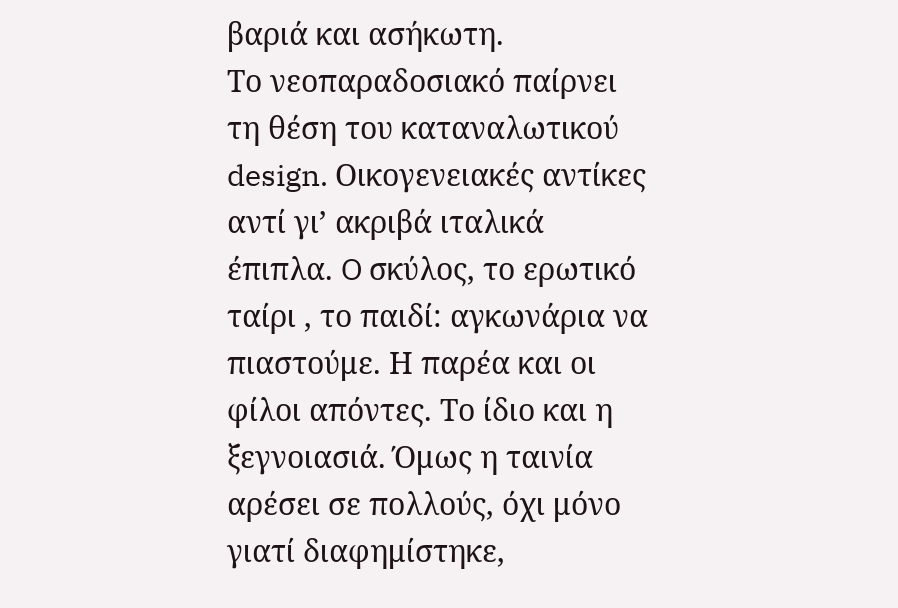βαριά και ασήκωτη.
Το νεοπαραδοσιακό παίρνει τη θέση του καταναλωτικού design. Οικογενειακές αντίκες αντί γι’ ακριβά ιταλικά έπιπλα. O σκύλος, το ερωτικό ταίρι , το παιδί: αγκωνάρια να πιαστούμε. Η παρέα και οι φίλοι απόντες. Το ίδιο και η ξεγνοιασιά. Όμως η ταινία αρέσει σε πολλούς, όχι μόνο γιατί διαφημίστηκε,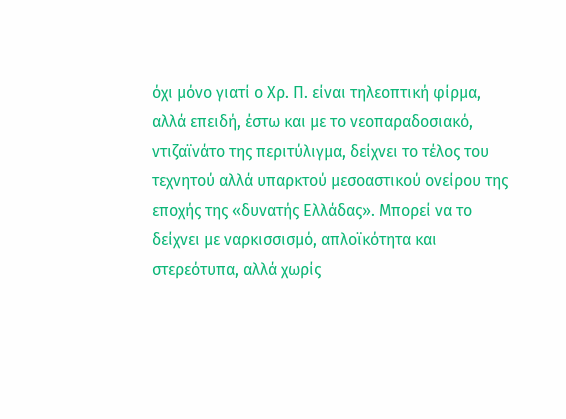όχι μόνο γιατί ο Χρ. Π. είναι τηλεοπτική φίρμα, αλλά επειδή, έστω και με το νεοπαραδοσιακό, ντιζαϊνάτο της περιτύλιγμα, δείχνει το τέλος του τεχνητού αλλά υπαρκτού μεσοαστικού ονείρου της εποχής της «δυνατής Ελλάδας». Μπορεί να το δείχνει με ναρκισσισμό, απλοϊκότητα και στερεότυπα, αλλά χωρίς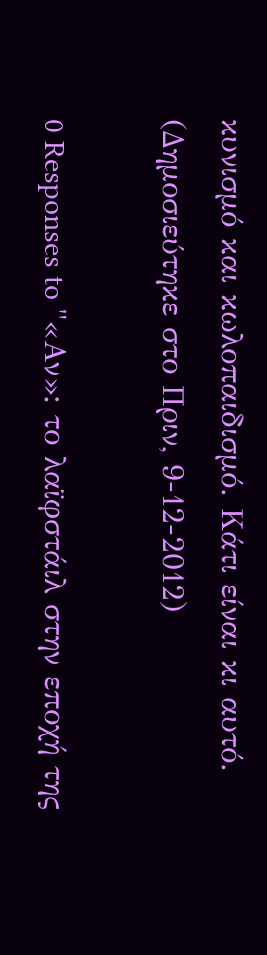κυνισμό και κωλοπαιδισμό. Κάτι είναι κι αυτό.
(Δημοσιεύτηκε στο Πριν, 9-12-2012)

0 Responses to "«Αν»: το λαϊφστάιλ στην εποχή της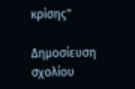κρίσης"

Δημοσίευση σχολίου